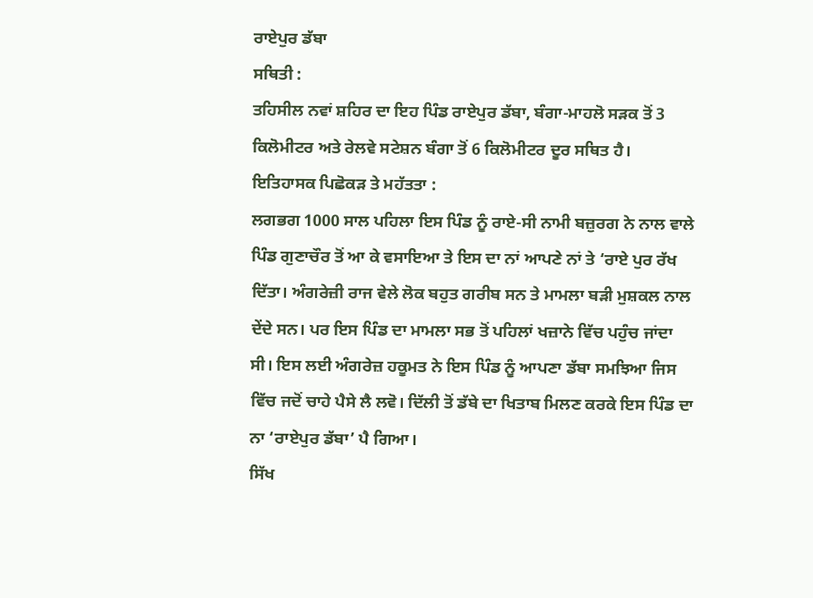ਰਾਏਪੁਰ ਡੱਬਾ
ਸਥਿਤੀ :
ਤਹਿਸੀਲ ਨਵਾਂ ਸ਼ਹਿਰ ਦਾ ਇਹ ਪਿੰਡ ਰਾਏਪੁਰ ਡੱਬਾ, ਬੰਗਾ-ਮਾਹਲੋ ਸੜਕ ਤੋਂ 3 ਕਿਲੋਮੀਟਰ ਅਤੇ ਰੇਲਵੇ ਸਟੇਸ਼ਨ ਬੰਗਾ ਤੋਂ 6 ਕਿਲੋਮੀਟਰ ਦੂਰ ਸਥਿਤ ਹੈ।
ਇਤਿਹਾਸਕ ਪਿਛੋਕੜ ਤੇ ਮਹੱਤਤਾ :
ਲਗਭਗ 1000 ਸਾਲ ਪਹਿਲਾ ਇਸ ਪਿੰਡ ਨੂੰ ਰਾਏ-ਸੀ ਨਾਮੀ ਬਜ਼ੁਰਗ ਨੇ ਨਾਲ ਵਾਲੇ ਪਿੰਡ ਗੁਣਾਚੌਰ ਤੋਂ ਆ ਕੇ ਵਸਾਇਆ ਤੇ ਇਸ ਦਾ ਨਾਂ ਆਪਣੇ ਨਾਂ ਤੇ ‘ਰਾਏ ਪੁਰ ਰੱਖ ਦਿੱਤਾ। ਅੰਗਰੇਜ਼ੀ ਰਾਜ ਵੇਲੇ ਲੋਕ ਬਹੁਤ ਗਰੀਬ ਸਨ ਤੇ ਮਾਮਲਾ ਬੜੀ ਮੁਸ਼ਕਲ ਨਾਲ ਦੇਂਦੇ ਸਨ। ਪਰ ਇਸ ਪਿੰਡ ਦਾ ਮਾਮਲਾ ਸਭ ਤੋਂ ਪਹਿਲਾਂ ਖਜ਼ਾਨੇ ਵਿੱਚ ਪਹੁੰਚ ਜਾਂਦਾ ਸੀ। ਇਸ ਲਈ ਅੰਗਰੇਜ਼ ਹਕੂਮਤ ਨੇ ਇਸ ਪਿੰਡ ਨੂੰ ਆਪਣਾ ਡੱਬਾ ਸਮਝਿਆ ਜਿਸ ਵਿੱਚ ਜਦੋਂ ਚਾਹੇ ਪੈਸੇ ਲੈ ਲਵੋ। ਦਿੱਲੀ ਤੋਂ ਡੱਬੇ ਦਾ ਖਿਤਾਬ ਮਿਲਣ ਕਰਕੇ ਇਸ ਪਿੰਡ ਦਾ ਨਾ ‘ਰਾਏਪੁਰ ਡੱਬਾ’ ਪੈ ਗਿਆ।
ਸਿੱਖ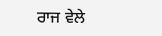ਰਾਜ ਵੇਲੇ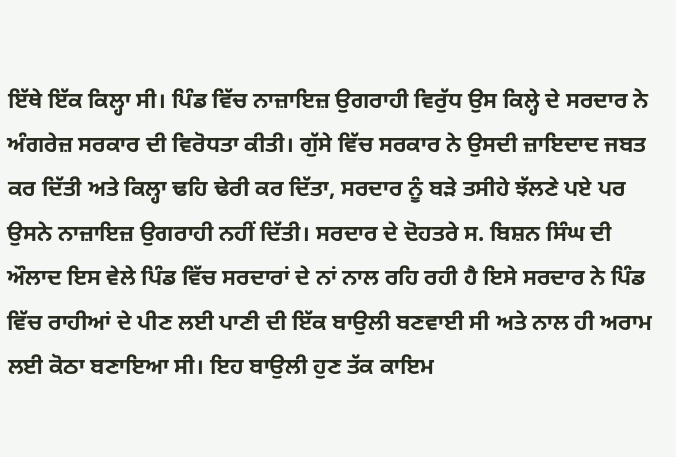ਇੱਥੇ ਇੱਕ ਕਿਲ੍ਹਾ ਸੀ। ਪਿੰਡ ਵਿੱਚ ਨਾਜ਼ਾਇਜ਼ ਉਗਰਾਹੀ ਵਿਰੁੱਧ ਉਸ ਕਿਲ੍ਹੇ ਦੇ ਸਰਦਾਰ ਨੇ ਅੰਗਰੇਜ਼ ਸਰਕਾਰ ਦੀ ਵਿਰੋਧਤਾ ਕੀਤੀ। ਗੁੱਸੇ ਵਿੱਚ ਸਰਕਾਰ ਨੇ ਉਸਦੀ ਜ਼ਾਇਦਾਦ ਜਬਤ ਕਰ ਦਿੱਤੀ ਅਤੇ ਕਿਲ੍ਹਾ ਢਹਿ ਢੇਰੀ ਕਰ ਦਿੱਤਾ, ਸਰਦਾਰ ਨੂੰ ਬੜੇ ਤਸੀਹੇ ਝੱਲਣੇ ਪਏ ਪਰ ਉਸਨੇ ਨਾਜ਼ਾਇਜ਼ ਉਗਰਾਹੀ ਨਹੀਂ ਦਿੱਤੀ। ਸਰਦਾਰ ਦੇ ਦੋਹਤਰੇ ਸ. ਬਿਸ਼ਨ ਸਿੰਘ ਦੀ ਔਲਾਦ ਇਸ ਵੇਲੇ ਪਿੰਡ ਵਿੱਚ ਸਰਦਾਰਾਂ ਦੇ ਨਾਂ ਨਾਲ ਰਹਿ ਰਹੀ ਹੈ ਇਸੇ ਸਰਦਾਰ ਨੇ ਪਿੰਡ ਵਿੱਚ ਰਾਹੀਆਂ ਦੇ ਪੀਣ ਲਈ ਪਾਣੀ ਦੀ ਇੱਕ ਬਾਉਲੀ ਬਣਵਾਈ ਸੀ ਅਤੇ ਨਾਲ ਹੀ ਅਰਾਮ ਲਈ ਕੋਠਾ ਬਣਾਇਆ ਸੀ। ਇਹ ਬਾਉਲੀ ਹੁਣ ਤੱਕ ਕਾਇਮ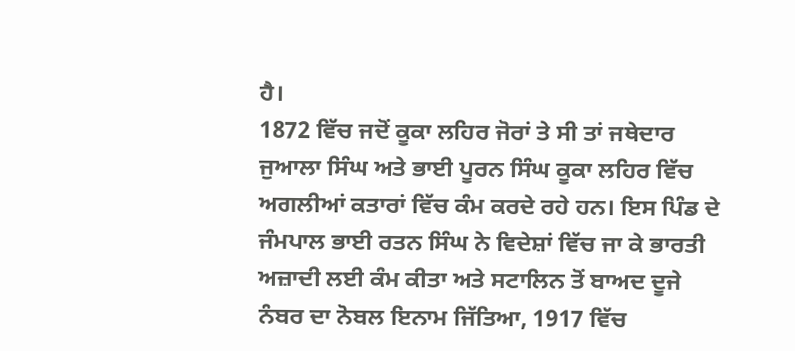ਹੈ।
1872 ਵਿੱਚ ਜਦੋਂ ਕੂਕਾ ਲਹਿਰ ਜੋਰਾਂ ਤੇ ਸੀ ਤਾਂ ਜਥੇਦਾਰ ਜੁਆਲਾ ਸਿੰਘ ਅਤੇ ਭਾਈ ਪੂਰਨ ਸਿੰਘ ਕੂਕਾ ਲਹਿਰ ਵਿੱਚ ਅਗਲੀਆਂ ਕਤਾਰਾਂ ਵਿੱਚ ਕੰਮ ਕਰਦੇ ਰਹੇ ਹਨ। ਇਸ ਪਿੰਡ ਦੇ ਜੰਮਪਾਲ ਭਾਈ ਰਤਨ ਸਿੰਘ ਨੇ ਵਿਦੇਸ਼ਾਂ ਵਿੱਚ ਜਾ ਕੇ ਭਾਰਤੀ ਅਜ਼ਾਦੀ ਲਈ ਕੰਮ ਕੀਤਾ ਅਤੇ ਸਟਾਲਿਨ ਤੋਂ ਬਾਅਦ ਦੂਜੇ ਨੰਬਰ ਦਾ ਨੋਬਲ ਇਨਾਮ ਜਿੱਤਿਆ, 1917 ਵਿੱਚ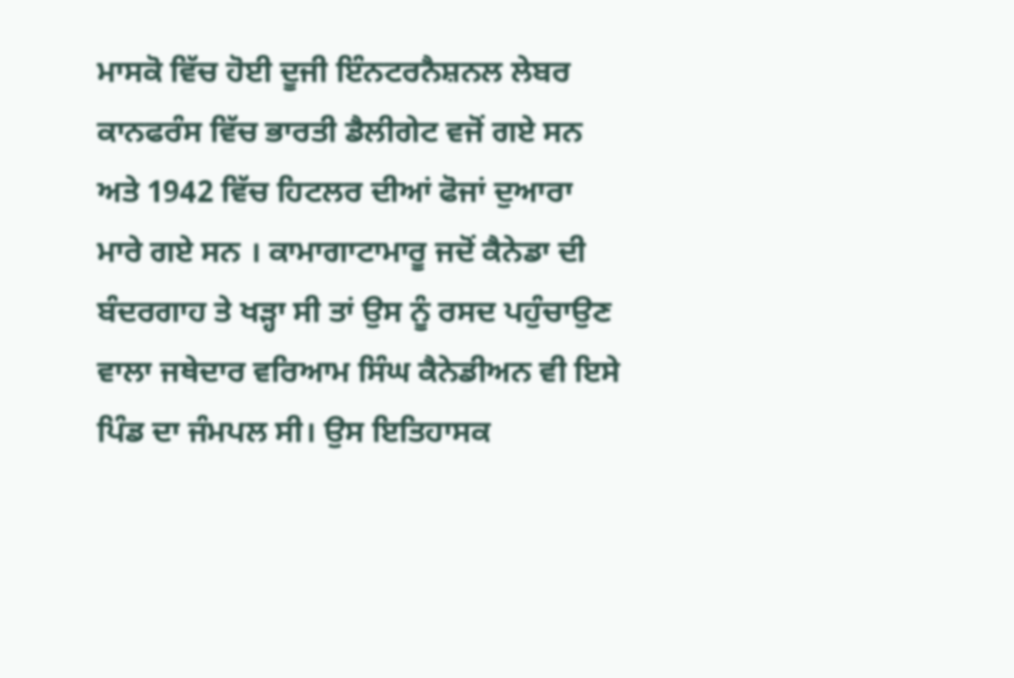ਮਾਸਕੋ ਵਿੱਚ ਹੋਈ ਦੂਜੀ ਇੰਨਟਰਨੈਸ਼ਨਲ ਲੇਬਰ ਕਾਨਫਰੰਸ ਵਿੱਚ ਭਾਰਤੀ ਡੈਲੀਗੇਟ ਵਜੋਂ ਗਏ ਸਨ ਅਤੇ 1942 ਵਿੱਚ ਹਿਟਲਰ ਦੀਆਂ ਫੋਜਾਂ ਦੁਆਰਾ ਮਾਰੇ ਗਏ ਸਨ । ਕਾਮਾਗਾਟਾਮਾਰੂ ਜਦੋਂ ਕੈਨੇਡਾ ਦੀ ਬੰਦਰਗਾਹ ਤੇ ਖੜ੍ਹਾ ਸੀ ਤਾਂ ਉਸ ਨੂੰ ਰਸਦ ਪਹੁੰਚਾਉਣ ਵਾਲਾ ਜਥੇਦਾਰ ਵਰਿਆਮ ਸਿੰਘ ਕੈਨੇਡੀਅਨ ਵੀ ਇਸੇ ਪਿੰਡ ਦਾ ਜੰਮਪਲ ਸੀ। ਉਸ ਇਤਿਹਾਸਕ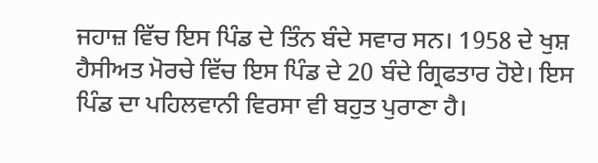ਜਹਾਜ਼ ਵਿੱਚ ਇਸ ਪਿੰਡ ਦੇ ਤਿੰਨ ਬੰਦੇ ਸਵਾਰ ਸਨ। 1958 ਦੇ ਖੁਸ਼ ਹੈਸੀਅਤ ਮੋਰਚੇ ਵਿੱਚ ਇਸ ਪਿੰਡ ਦੇ 20 ਬੰਦੇ ਗ੍ਰਿਫਤਾਰ ਹੋਏ। ਇਸ ਪਿੰਡ ਦਾ ਪਹਿਲਵਾਨੀ ਵਿਰਸਾ ਵੀ ਬਹੁਤ ਪੁਰਾਣਾ ਹੈ।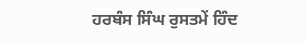ਹਰਬੰਸ ਸਿੰਘ ਰੁਸਤਮੇਂ ਹਿੰਦ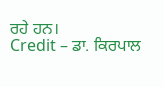ਰਹੇ ਹਨ।
Credit – ਡਾ. ਕਿਰਪਾਲ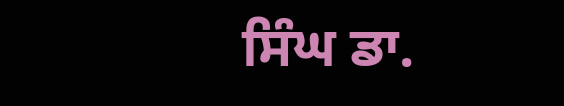ਸਿੰਘ ਡਾ.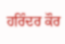ਹਰਿੰਦਰ ਕੌਰ